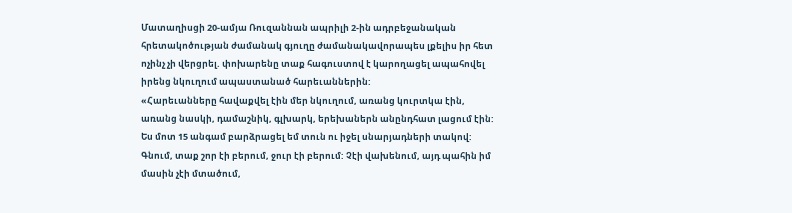Մատաղիսցի 20-ամյա Ռուզաննան ապրիլի 2-ին ադրբեջանական հրետակոծության ժամանակ գյուղը ժամանակավորապես լքելիս իր հետ ոչինչ չի վերցրել. փոխարենը տաք հագուստով է կարողացել ապահովել իրենց նկուղում ապաստանած հարեւաններին:
«Հարեւանները հավաքվել էին մեր նկուղում, առանց կուրտկա էին, առանց նասկի, դամաշնիկ, գլխարկ, երեխաներն անընդհատ լացում էին: Ես մոտ 15 անգամ բարձրացել եմ տուն ու իջել սնարյադների տակով: Գնում, տաք շոր էի բերում, ջուր էի բերում: Չէի վախենում, այդ պահին իմ մասին չէի մտածում,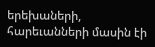երեխաների, հարեւանների մասին էի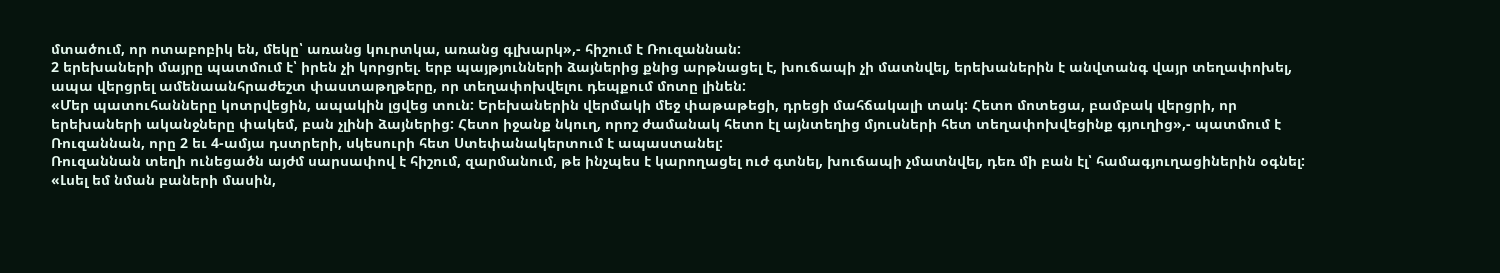մտածում, որ ոտաբոբիկ են, մեկը՝ առանց կուրտկա, առանց գլխարկ»,- հիշում է Ռուզաննան:
2 երեխաների մայրը պատմում է՝ իրեն չի կորցրել. երբ պայթյունների ձայներից քնից արթնացել է, խուճապի չի մատնվել, երեխաներին է անվտանգ վայր տեղափոխել, ապա վերցրել ամենաանհրաժեշտ փաստաթղթերը, որ տեղափոխվելու դեպքում մոտը լինեն:
«Մեր պատուհանները կոտրվեցին, ապակին լցվեց տուն: Երեխաներին վերմակի մեջ փաթաթեցի, դրեցի մահճակալի տակ: Հետո մոտեցա, բամբակ վերցրի, որ երեխաների ականջները փակեմ, բան չլինի ձայներից: Հետո իջանք նկուղ, որոշ ժամանակ հետո էլ այնտեղից մյուսների հետ տեղափոխվեցինք գյուղից»,- պատմում է Ռուզաննան, որը 2 եւ 4-ամյա դստրերի, սկեսուրի հետ Ստեփանակերտում է ապաստանել:
Ռուզաննան տեղի ունեցածն այժմ սարսափով է հիշում, զարմանում, թե ինչպես է կարողացել ուժ գտնել, խուճապի չմատնվել, դեռ մի բան էլ՝ համագյուղացիներին օգնել:
«Լսել եմ նման բաների մասին,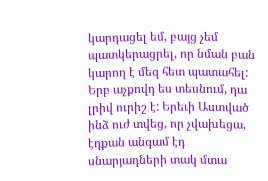կարդացել եմ, բայց չեմ պատկերացրել, որ նման բան կարող է մեզ հետ պատահել: Երբ աչքովդ ես տեսնում, դա լրիվ ուրիշ է: Երեւի Աստված ինձ ուժ տվեց, որ չվախեցա, էդքան անգամ էդ սնարյադների տակ մտա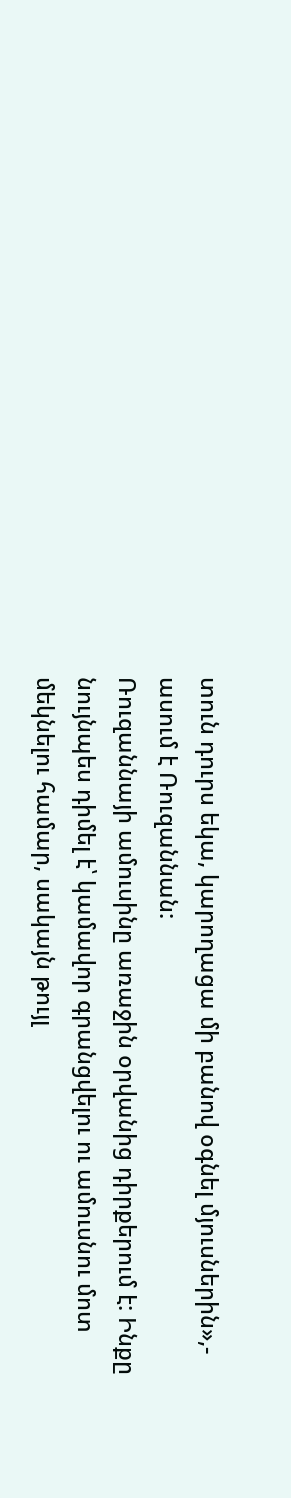տուն դուրս եկա, կարողացա մի բանով օգնել մյուսներին»,- ասում է Ռուզաննան:
Ռուզաննայի ամուսինը առաջին օրվանից դիրքերում է: Ինքը նույնպես դիմել է՝ կամավոր գրանցվելու ու ամուսնու մոտ մեկնելու համար, սակայն թույլ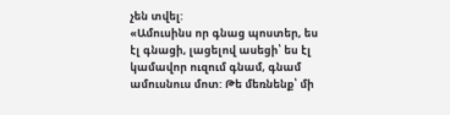չեն տվել:
«Ամուսինս որ գնաց պոստեր, ես էլ գնացի, լացելով ասեցի՝ ես էլ կամավոր ուզում գնամ, գնամ ամուսնուս մոտ: Թե մեռնենք՝ մի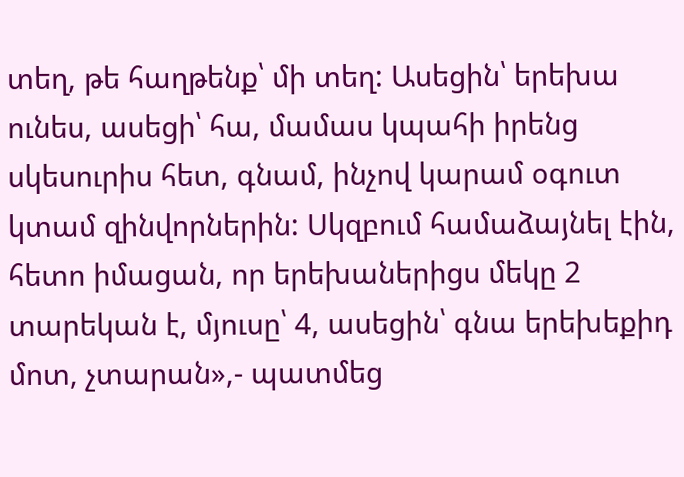տեղ, թե հաղթենք՝ մի տեղ: Ասեցին՝ երեխա ունես, ասեցի՝ հա, մամաս կպահի իրենց սկեսուրիս հետ, գնամ, ինչով կարամ օգուտ կտամ զինվորներին: Սկզբում համաձայնել էին, հետո իմացան, որ երեխաներիցս մեկը 2 տարեկան է, մյուսը՝ 4, ասեցին՝ գնա երեխեքիդ մոտ, չտարան»,- պատմեց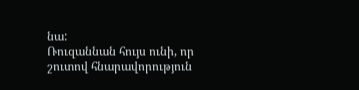նա:
Ռուզաննան հույս ունի, որ շուտով հնարավորություն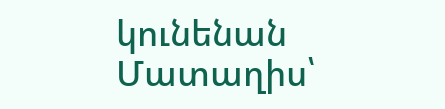կունենան Մատաղիս՝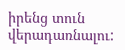իրենց տուն վերադառնալու: